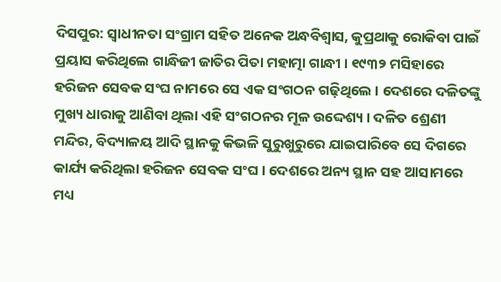ଦିସପୁର: ସ୍ବାଧୀନତା ସଂଗ୍ରାମ ସହିତ ଅନେକ ଅନ୍ଧବିଶ୍ବାସ, କୁପ୍ରଥାକୁ ରୋକିବା ପାଇଁ ପ୍ରୟାସ କରିଥିଲେ ଗାନ୍ଧିଜୀ ଜାତିର ପିତା ମହାତ୍ମା ଗାନ୍ଧୀ । ୧୯୩୨ ମସିହାରେ ହରିଜନ ସେବକ ସଂଘ ନାମରେ ସେ ଏକ ସଂଗଠନ ଗଢ଼ିଥିଲେ । ଦେଶରେ ଦଳିତଙ୍କୁ ମୁଖ୍ୟ ଧାରାକୁ ଆଣିବା ଥିଲା ଏହି ସଂଗଠନର ମୂଳ ଉଦ୍ଦେଶ୍ୟ । ଦଳିତ ଶ୍ରେଣୀ ମନ୍ଦିର, ବିଦ୍ୟାଳୟ ଆଦି ସ୍ଥାନକୁ କିଭଳି ସୁରୁଖୁରୁରେ ଯାଇପାରିବେ ସେ ଦିଗରେ କାର୍ଯ୍ୟ କରିଥିଲା ହରିଜନ ସେବକ ସଂଘ । ଦେଶରେ ଅନ୍ୟ ସ୍ଥାନ ସହ ଆସାମରେ ମଧ୍ୟ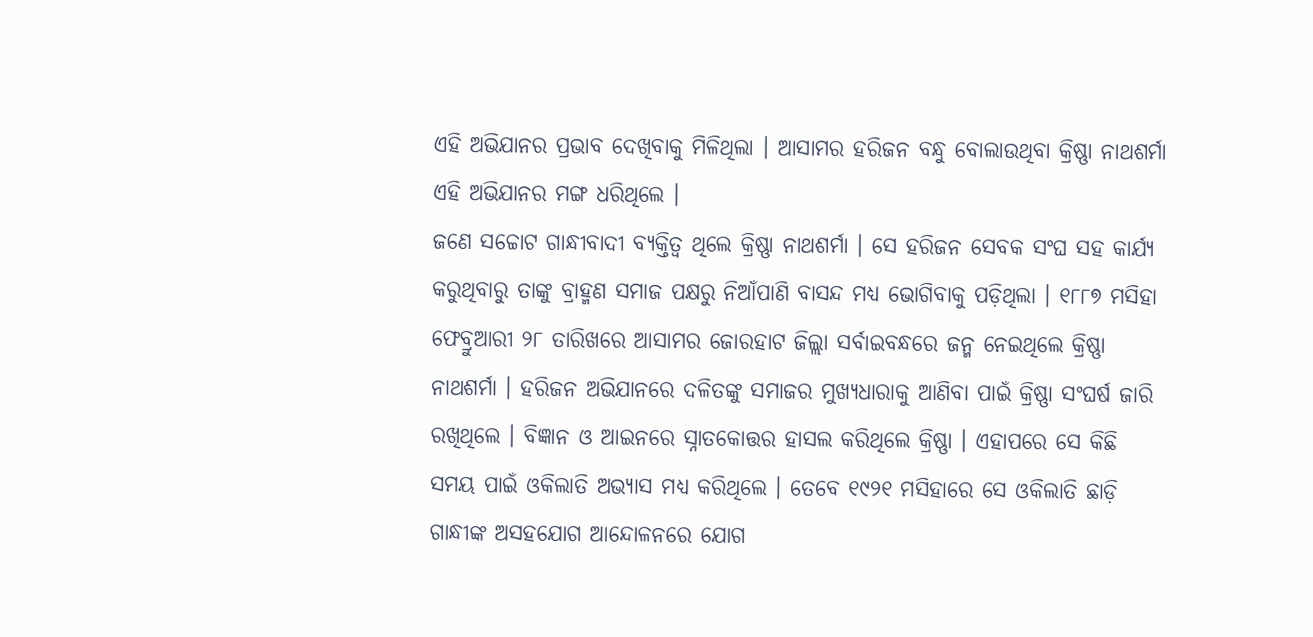ଏହି ଅଭିଯାନର ପ୍ରଭାବ ଦେଖିବାକୁ ମିଳିଥିଲା । ଆସାମର ହରିଜନ ବନ୍ଧୁ ବୋଲାଉଥିବା କ୍ରିଷ୍ଣା ନାଥଶର୍ମା ଏହି ଅଭିଯାନର ମଙ୍ଗ ଧରିଥିଲେ ।
ଜଣେ ସଚ୍ଚୋଟ ଗାନ୍ଧୀବାଦୀ ବ୍ୟକ୍ତିତ୍ବ ଥିଲେ କ୍ରିଷ୍ଣା ନାଥଶର୍ମା । ସେ ହରିଜନ ସେବକ ସଂଘ ସହ କାର୍ଯ୍ୟ କରୁଥିବାରୁ ତାଙ୍କୁ ବ୍ରାହ୍ମଣ ସମାଜ ପକ୍ଷରୁ ନିଆଁପାଣି ବାସନ୍ଦ ମଧ୍ୟ ଭୋଗିବାକୁ ପଡ଼ିଥିଲା । ୧୮୮୭ ମସିହା ଫେବ୍ରୁଆରୀ ୨୮ ତାରିଖରେ ଆସାମର ଜୋରହାଟ ଜିଲ୍ଲା ସର୍ବାଇବନ୍ଧରେ ଜନ୍ମ ନେଇଥିଲେ କ୍ରିଷ୍ଣା ନାଥଶର୍ମା । ହରିଜନ ଅଭିଯାନରେ ଦଳିତଙ୍କୁ ସମାଜର ମୁଖ୍ୟଧାରାକୁ ଆଣିବା ପାଇଁ କ୍ରିଷ୍ଣା ସଂଘର୍ଷ ଜାରି ରଖିଥିଲେ । ବିଜ୍ଞାନ ଓ ଆଇନରେ ସ୍ନାତକୋତ୍ତର ହାସଲ କରିଥିଲେ କ୍ରିଷ୍ଣା । ଏହାପରେ ସେ କିଛି ସମୟ ପାଇଁ ଓକିଲାତି ଅଭ୍ୟାସ ମଧ୍ୟ କରିଥିଲେ । ତେବେ ୧୯୨୧ ମସିହାରେ ସେ ଓକିଲାତି ଛାଡ଼ି ଗାନ୍ଧୀଙ୍କ ଅସହଯୋଗ ଆନ୍ଦୋଳନରେ ଯୋଗ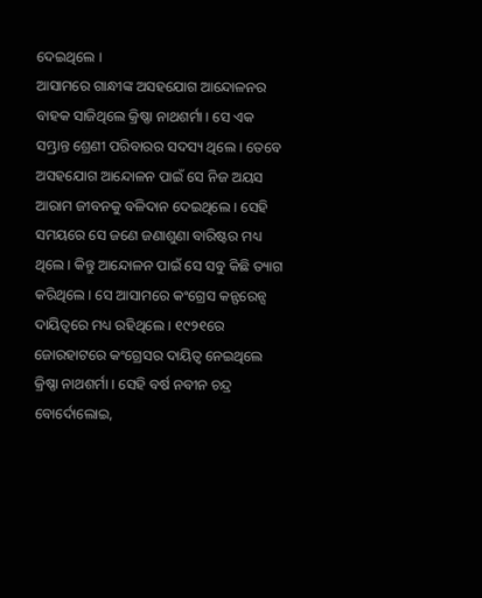ଦେଇଥିଲେ ।
ଆସାମରେ ଗାନ୍ଧୀଙ୍କ ଅସହଯୋଗ ଆନ୍ଦୋଳନର ବାହକ ସାଜିଥିଲେ କ୍ରିଷ୍ଣା ନାଥଶର୍ମା । ସେ ଏକ ସମ୍ଭ୍ରାନ୍ତ ଶ୍ରେଣୀ ପରିବାରର ସଦସ୍ୟ ଥିଲେ । ତେବେ ଅସହଯୋଗ ଆନ୍ଦୋଳନ ପାଇଁ ସେ ନିଜ ଅୟସ ଆରାମ ଜୀବନକୁ ବଳିଦାନ ଦେଇଥିଲେ । ସେହି ସମୟରେ ସେ ଜଣେ ଜଣାଶୁଣା ବାରିଷ୍ଟର ମଧ୍ୟ ଥିଲେ । କିନ୍ତୁ ଆନ୍ଦୋଳନ ପାଇଁ ସେ ସବୁ କିଛି ତ୍ୟାଗ କରିଥିଲେ । ସେ ଆସାମରେ କଂଗ୍ରେସ କନ୍ଫରେନ୍ସ ଦାୟିତ୍ବରେ ମଧ୍ୟ ରହିଥିଲେ । ୧୯୨୧ରେ ଜୋରହାଟରେ କଂଗ୍ରେସର ଦାୟିତ୍ବ ନେଇଥିଲେ କ୍ରିଷ୍ଣା ନାଥଶର୍ମା । ସେହି ବର୍ଷ ନବୀନ ଚନ୍ଦ୍ର ବୋର୍ଦୋଲୋଇ,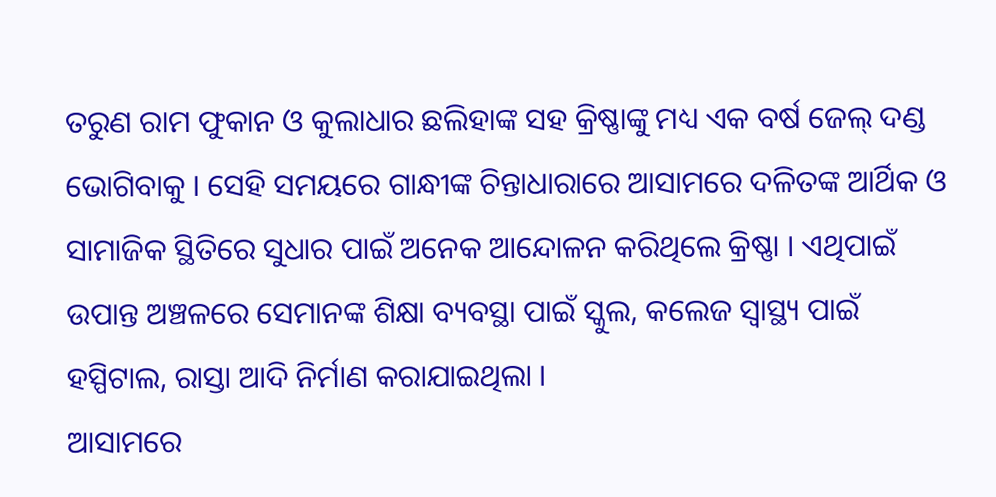ତରୁଣ ରାମ ଫୁକାନ ଓ କୁଲାଧାର ଛଲିହାଙ୍କ ସହ କ୍ରିଷ୍ଣାଙ୍କୁ ମଧ୍ୟ ଏକ ବର୍ଷ ଜେଲ୍ ଦଣ୍ଡ ଭୋଗିବାକୁ । ସେହି ସମୟରେ ଗାନ୍ଧୀଙ୍କ ଚିନ୍ତାଧାରାରେ ଆସାମରେ ଦଳିତଙ୍କ ଆର୍ଥିକ ଓ ସାମାଜିକ ସ୍ଥିତିରେ ସୁଧାର ପାଇଁ ଅନେକ ଆନ୍ଦୋଳନ କରିଥିଲେ କ୍ରିଷ୍ଣା । ଏଥିପାଇଁ ଉପାନ୍ତ ଅଞ୍ଚଳରେ ସେମାନଙ୍କ ଶିକ୍ଷା ବ୍ୟବସ୍ଥା ପାଇଁ ସ୍କୁଲ, କଲେଜ ସ୍ବାସ୍ଥ୍ୟ ପାଇଁ ହସ୍ପିଟାଲ, ରାସ୍ତା ଆଦି ନିର୍ମାଣ କରାଯାଇଥିଲା ।
ଆସାମରେ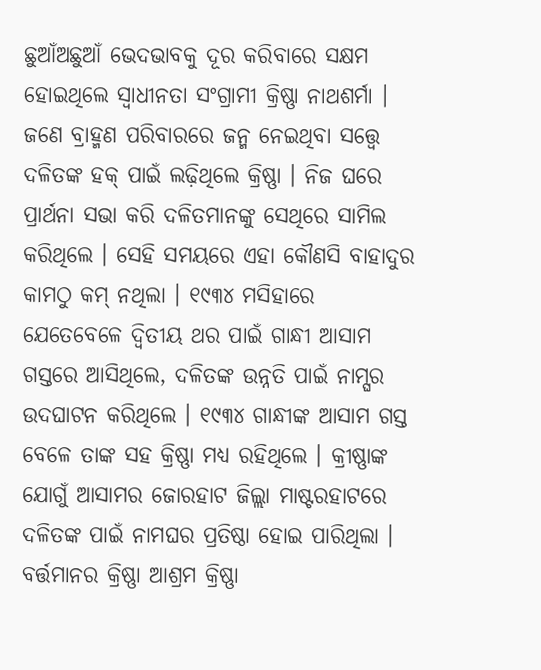ଛୁଆଁଅଛୁଆଁ ଭେଦଭାବକୁ ଦୂର କରିବାରେ ସକ୍ଷମ ହୋଇଥିଲେ ସ୍ବାଧୀନତା ସଂଗ୍ରାମୀ କ୍ରିଷ୍ଣା ନାଥଶର୍ମା । ଜଣେ ବ୍ରାହ୍ମଣ ପରିବାରରେ ଜନ୍ମ ନେଇଥିବା ସତ୍ତ୍ବେ ଦଳିତଙ୍କ ହକ୍ ପାଇଁ ଲଢ଼ିଥିଲେ କ୍ରିଷ୍ଣା । ନିଜ ଘରେ ପ୍ରାର୍ଥନା ସଭା କରି ଦଳିତମାନଙ୍କୁ ସେଥିରେ ସାମିଲ କରିଥିଲେ । ସେହି ସମୟରେ ଏହା କୌଣସି ବାହାଦୁର କାମଠୁ କମ୍ ନଥିଲା । ୧୯୩୪ ମସିହାରେ ଯେତେବେଳେ ଦ୍ବିତୀୟ ଥର ପାଇଁ ଗାନ୍ଧୀ ଆସାମ ଗସ୍ତରେ ଆସିଥିଲେ, ଦଳିତଙ୍କ ଉନ୍ନତି ପାଇଁ ନାମ୍ଘର ଉଦଘାଟନ କରିଥିଲେ । ୧୯୩୪ ଗାନ୍ଧୀଙ୍କ ଆସାମ ଗସ୍ତ ବେଳେ ତାଙ୍କ ସହ କ୍ରିଷ୍ଣା ମଧ୍ୟ ରହିଥିଲେ । କ୍ରୀଷ୍ଣାଙ୍କ ଯୋଗୁଁ ଆସାମର ଜୋରହାଟ ଜିଲ୍ଲା ମାଷ୍ଟରହାଟରେ ଦଳିତଙ୍କ ପାଇଁ ନାମଘର ପ୍ରତିଷ୍ଠା ହୋଇ ପାରିଥିଲା । ବର୍ତ୍ତମାନର କ୍ରିଷ୍ଣା ଆଶ୍ରମ କ୍ରିଷ୍ଣା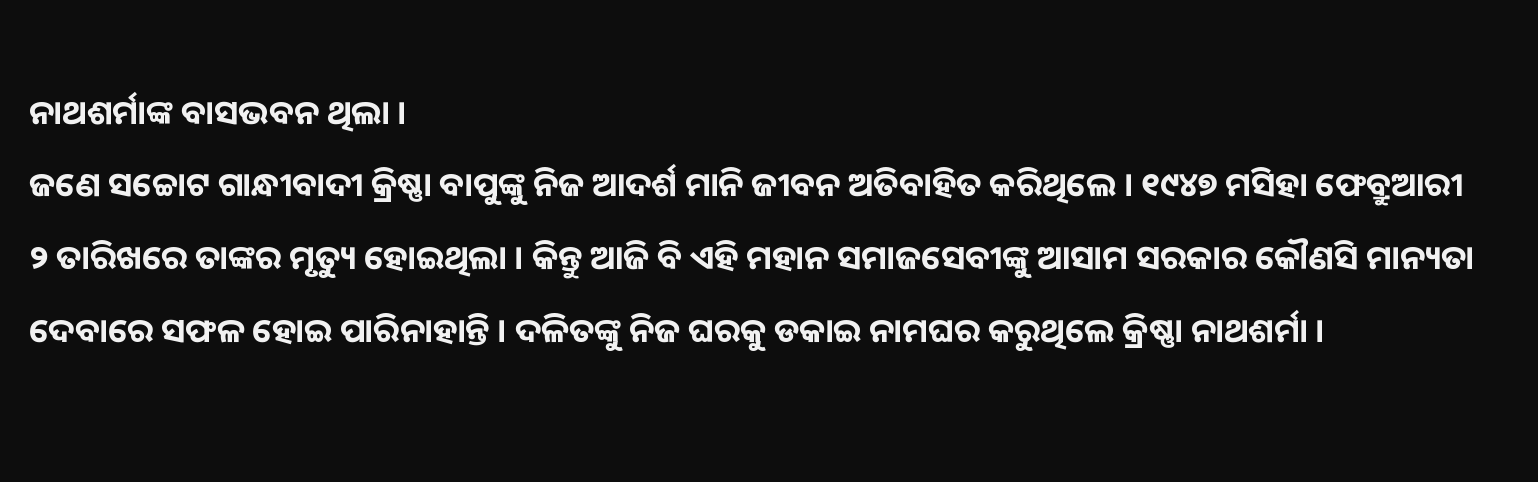ନାଥଶର୍ମାଙ୍କ ବାସଭବନ ଥିଲା ।
ଜଣେ ସଚ୍ଚୋଟ ଗାନ୍ଧୀବାଦୀ କ୍ରିଷ୍ଣା ବାପୁଙ୍କୁ ନିଜ ଆଦର୍ଶ ମାନି ଜୀବନ ଅତିବାହିତ କରିଥିଲେ । ୧୯୪୭ ମସିହା ଫେବ୍ରୁଆରୀ ୨ ତାରିଖରେ ତାଙ୍କର ମୃତ୍ୟୁ ହୋଇଥିଲା । କିନ୍ତୁ ଆଜି ବି ଏହି ମହାନ ସମାଜସେବୀଙ୍କୁ ଆସାମ ସରକାର କୌଣସି ମାନ୍ୟତା ଦେବାରେ ସଫଳ ହୋଇ ପାରିନାହାନ୍ତି । ଦଳିତଙ୍କୁ ନିଜ ଘରକୁ ଡକାଇ ନାମଘର କରୁଥିଲେ କ୍ରିଷ୍ଣା ନାଥଶର୍ମା ।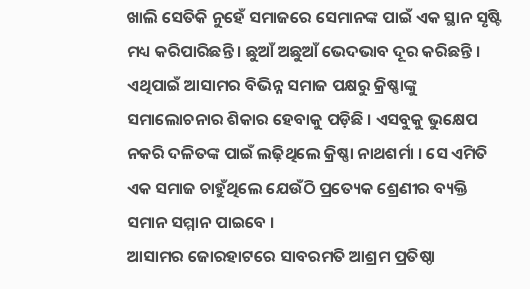ଖାଲି ସେତିକି ନୁହେଁ ସମାଜରେ ସେମାନଙ୍କ ପାଇଁ ଏକ ସ୍ଥାନ ସୃଷ୍ଟି ମଧ୍ୟ କରିପାରିଛନ୍ତି । ଛୁଆଁ ଅଛୁଆଁ ଭେଦଭାବ ଦୂର କରିଛନ୍ତି । ଏଥିପାଇଁ ଆସାମର ବିଭିନ୍ନ ସମାଜ ପକ୍ଷରୁ କ୍ରିଷ୍ଣାଙ୍କୁ ସମାଲୋଚନାର ଶିକାର ହେବାକୁ ପଡ଼ିଛି । ଏସବୁକୁ ଭୁକ୍ଷେପ ନକରି ଦଳିତଙ୍କ ପାଇଁ ଲଢ଼ିଥିଲେ କ୍ରିଷ୍ଣା ନାଥଶର୍ମା । ସେ ଏମିତି ଏକ ସମାଜ ଚାହୁଁଥିଲେ ଯେଉଁଠି ପ୍ରତ୍ୟେକ ଶ୍ରେଣୀର ବ୍ୟକ୍ତି ସମାନ ସମ୍ମାନ ପାଇବେ ।
ଆସାମର ଜୋରହାଟରେ ସାବରମତି ଆଶ୍ରମ ପ୍ରତିଷ୍ଠା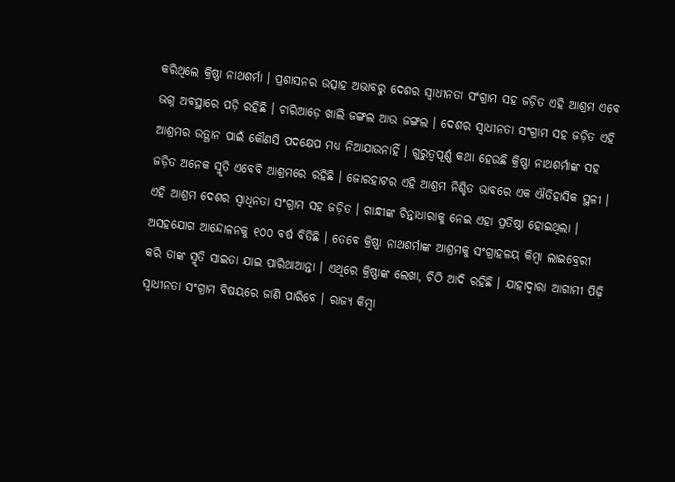କରିଥିଲେ କ୍ରିଷ୍ଣା ନାଥଶର୍ମା । ପ୍ରଶାସନର ଉତ୍ସାହ ଅଭାବରୁ ଦେଶର ସ୍ବାଧୀନତା ସଂଗ୍ରାମ ସହ ଜଡ଼ିତ ଏହି ଆଶ୍ରମ ଏବେ ଭଗ୍ନ ଅବସ୍ଥାରେ ପଡ଼ି ରହିଛି । ଚାରିଆଡ଼େ ଖାଲି ଜଙ୍ଗଲ ଆଉ ଜଙ୍ଗଲ । ଦେଶର ସ୍ବାଧୀନତା ସଂଗ୍ରାମ ସହ ଜଡ଼ିତ ଏହି ଆଶ୍ରମର ଉତ୍ଥାନ ପାଇଁ କୌଣସି ପଦକ୍ଷେପ ମଧ୍ୟ ନିଆଯାଉନାହିଁ । ଗୁରୁତ୍ବପୂର୍ଣ୍ଣ କଥା ହେଉଛି କ୍ରିଷ୍ଣା ନାଥଶର୍ମାଙ୍କ ସହ ଜଡ଼ିତ ଅନେକ ସ୍ମୃତି ଏବେବି ଆଶ୍ରମରେ ରହିଛି । ଜୋରହାଟର ଏହି ଆଶ୍ରମ ନିଶ୍ଚିତ ଭାବରେ ଏକ ଐତିହାସିକ ସ୍ଥଳୀ । ଏହି ଆଶ୍ରମ ଦେଶର ସ୍ବାଧିନତା ସଂଗ୍ରାମ ସହ ଜଡ଼ିତ । ଗାନ୍ଧୀଙ୍କ ଚିନ୍ତାଧାରାକୁ ନେଇ ଏହା ପ୍ରତିଷ୍ଠା ହୋଇଥିଲା ।
ଅସହଯୋଗ ଆନ୍ଦୋଳନକୁ ୧୦୦ ବର୍ଷ ବିତିଛି । ତେବେ କ୍ରିଷ୍ଣା ନାଥଶର୍ମାଙ୍କ ଆଶ୍ରମକୁ ସଂଗ୍ରାହଳୟ କିମ୍ବା ଲାଇବ୍ରେରୀ କରି ତାଙ୍କ ସ୍ମୃତି ସାଇତା ଯାଇ ପାରିଥାଆନ୍ତା । ଏଥିରେ କ୍ରିଷ୍ଣାଙ୍କ ଲେଖା, ଚିଠି ଆଦି ରହିଛି । ଯାହାଦ୍ବାରା ଆଗାମୀ ପିଢ଼ି ସ୍ବାଧୀନତା ସଂଗ୍ରାମ ବିଷୟରେ ଜାଣି ପାରିବେ । ରାଜ୍ୟ କିମ୍ବା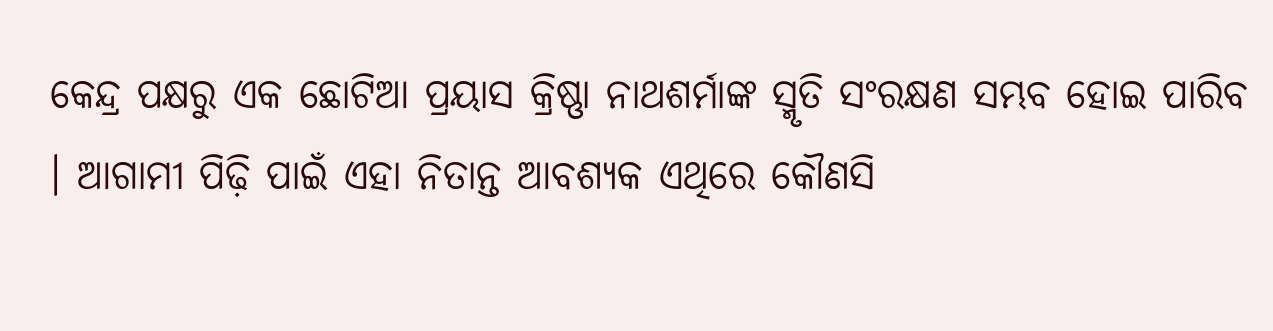କେନ୍ଦ୍ର ପକ୍ଷରୁ ଏକ ଛୋଟିଆ ପ୍ରୟାସ କ୍ରିଷ୍ଣା ନାଥଶର୍ମାଙ୍କ ସ୍ମୃତି ସଂରକ୍ଷଣ ସମ୍ଭବ ହୋଇ ପାରିବ । ଆଗାମୀ ପିଢ଼ି ପାଇଁ ଏହା ନିତାନ୍ତ ଆବଶ୍ୟକ ଏଥିରେ କୌଣସି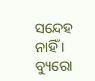ସନ୍ଦେହ ନାହିଁ ।
ବ୍ୟୁରୋ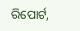ରିପୋର୍ଟ,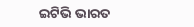ଇଟିଭି ଭାରତ